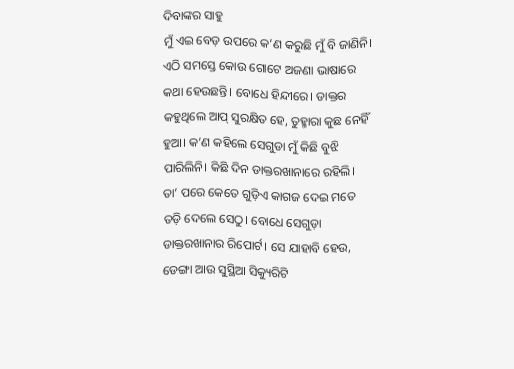ଦିବାଙ୍କର ସାହୁ
ମୁଁ ଏଇ ବେଡ଼ ଉପରେ କ’ଣ କରୁଛି ମୁଁ ବି ଜାଣିନି। ଏଠି ସମସ୍ତେ କୋଉ ଗୋଟେ ଅଜଣା ଭାଷାରେ କଥା ହେଉଛନ୍ତି। ବୋଧେ ହିନ୍ଦୀରେ। ଡାକ୍ତର କହୁଥିଲେ ଆପ୍ ସୁରକ୍ଷିତ ହେ, ତୁହ୍ମାରା କୁଛ ନେହିଁ ହୁଆ। କ’ଣ କହିଲେ ସେଗୁଡା ମୁଁ କିଛି ବୁଝି ପାରିଲିନି। କିଛି ଦିନ ଡାକ୍ତରଖାନାରେ ରହିଲି। ତା’ ପରେ କେତେ ଗୁଡ଼ିଏ କାଗଜ ଦେଇ ମତେ ତଡ଼ି ଦେଲେ ସେଠୁ। ବୋଧେ ସେଗୁଡ଼ା ଡାକ୍ତରଖାନାର ରିପୋର୍ଟ। ସେ ଯାହାବି ହେଉ, ଡେଙ୍ଗା ଆଉ ସୁସ୍ଥିଆ ସିକ୍ୟୁରିଟି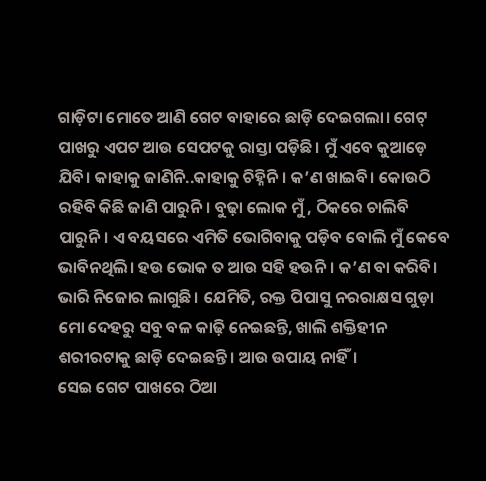ଗାଡ଼ିଟା ମୋତେ ଆଣି ଗେଟ ବାହାରେ ଛାଡ଼ି ଦେଇଗଲା। ଗେଟ୍ ପାଖରୁ ଏପଟ ଆଉ ସେପଟକୁ ରାସ୍ତା ପଡ଼ିଛି। ମୁଁ ଏବେ କୁଆଡ଼େ ଯିବି। କାହାକୁ ଜାଣିନି..କାହାକୁ ଚିହ୍ନିନି। କ’ଣ ଖାଇବି। କୋଉଠି ରହିବି କିଛି ଜାଣି ପାରୁନି। ବୁଢ଼ା ଲୋକ ମୁଁ , ଠିକରେ ଚାଲିବି ପାରୁନି। ଏ ବୟସରେ ଏମିତି ଭୋଗିବାକୁ ପଡ଼ିବ ବୋଲି ମୁଁ କେବେ ଭାବିନଥିଲି। ହଉ ଭୋକ ତ ଆଉ ସହି ହଉନି। କ’ଣ ବା କରିବି। ଭାରି ନିଜୋର ଲାଗୁଛି। ଯେମିତି, ରକ୍ତ ପିପାସୁ ନରରାକ୍ଷସ ଗୁଡ଼ା ମୋ ଦେହରୁ ସବୁ ବଳ କାଢ଼ି ନେଇଛନ୍ତି, ଖାଲି ଶକ୍ତିହୀନ ଶରୀରଟାକୁ ଛାଡ଼ି ଦେଇଛନ୍ତି। ଆଉ ଉପାୟ ନାହିଁ।
ସେଇ ଗେଟ ପାଖରେ ଠିଆ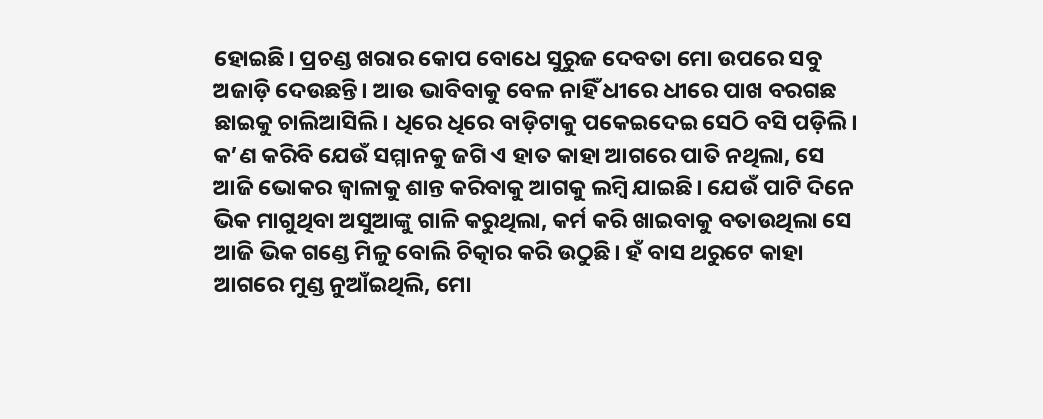ହୋଇଛି। ପ୍ରଚଣ୍ଡ ଖରାର କୋପ ବୋଧେ ସୁରୁଜ ଦେବତା ମୋ ଉପରେ ସବୁ ଅଜାଡ଼ି ଦେଉଛନ୍ତି। ଆଉ ଭାବିବାକୁ ବେଳ ନାହିଁ ଧୀରେ ଧୀରେ ପାଖ ବରଗଛ ଛାଇକୁ ଚାଲିଆସିଲି। ଧିରେ ଧିରେ ବାଡ଼ିଟାକୁ ପକେଇଦେଇ ସେଠି ବସି ପଡ଼ିଲି। କ’ଣ କରିବି ଯେଉଁ ସମ୍ମାନକୁ ଜଗି ଏ ହାତ କାହା ଆଗରେ ପାତି ନଥିଲା, ସେ ଆଜି ଭୋକର ଜ୍ୱାଳାକୁ ଶାନ୍ତ କରିବାକୁ ଆଗକୁ ଲମ୍ବି ଯାଇଛି। ଯେଉଁ ପାଟି ଦିନେ ଭିକ ମାଗୁଥିବା ଅସୁଆଙ୍କୁ ଗାଳି କରୁଥିଲା, କର୍ମ କରି ଖାଇବାକୁ ବତାଉଥିଲା ସେ ଆଜି ଭିକ ଗଣ୍ଡେ ମିଳୁ ବୋଲି ଚିତ୍କାର କରି ଉଠୁଛି। ହଁ ବାସ ଥରୁଟେ କାହା ଆଗରେ ମୁଣ୍ଡ ନୁଆଁଇଥିଲି, ମୋ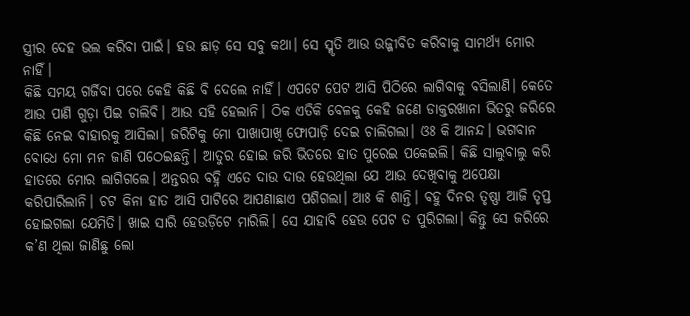ସ୍ତ୍ରୀର ଦେହ ଭଲ କରିବା ପାଇଁ। ହଉ ଛାଡ଼ ସେ ସବୁ କଥା। ସେ ସ୍ମୃତି ଆଉ ଉଜ୍ଜୀବିତ କରିବାକୁ ସାମର୍ଥ୍ୟ ମୋର ନାହିଁ।
କିଛି ସମୟ ଗର୍ଜିବା ପରେ କେହି କିଛି ବି ଦେଲେ ନାହିଁ। ଏପଟେ ପେଟ ଆସି ପିଠିରେ ଲାଗିବାକୁ ବସିଲାଣି। କେତେ ଆଉ ପାଣି ଗୁଡ଼ା ପିଇ ଚାଲିବି। ଆଉ ସହି ହେଲାନି। ଠିକ ଏତିକି ବେଳକୁ କେହି ଜଣେ ଡାକ୍ତରଖାନା ଭିତରୁ ଜରିରେ କିଛି ନେଇ ବାହାରକୁ ଆସିଲା। ଜରିଟିକୁ ମୋ ପାଖାପାଖି ଫୋପାଡ଼ି ଦେଇ ଚାଲିଗଲା। ଓଃ କି ଆନନ୍ଦ। ଭଗବାନ ବୋଧେ ମୋ ମନ ଜାଣି ପଠେଇଛନ୍ତି। ଆତୁର ହୋଇ ଜରି ଭିତରେ ହାତ ପୁରେଇ ପକେଇଲି। କିଛି ସାଲୁବାଲୁ କରି ହାତରେ ମୋର ଲାଗିଗଲେ। ଅନ୍ତରର ବହ୍ନି ଏତେ ଦାଉ ଦାଉ ହେଉଥିଲା ଯେ ଆଉ ଦେଖିବାକୁ ଅପେକ୍ଷା କରିପାରିଲାନି। ଚଟ କିନା ହାତ ଆସି ପାଟିରେ ଆପଣାଛାଏ ପଶିଗଲା। ଆଃ କି ଶାନ୍ତି। ବହୁ ଦିନର ତୃଷ୍ଣା ଆଜି ତୃପ୍ତ ହୋଇଗଲା ଯେମିତି। ଖାଇ ସାରି ହେଉଡ଼ିଟେ ମାରିଲି। ସେ ଯାହାବି ହେଉ ପେଟ ତ ପୁରିଗଲା। କିନ୍ତୁ ସେ ଜରିରେ କ’ଣ ଥିଲା ଜାଣିଛୁ ଲୋ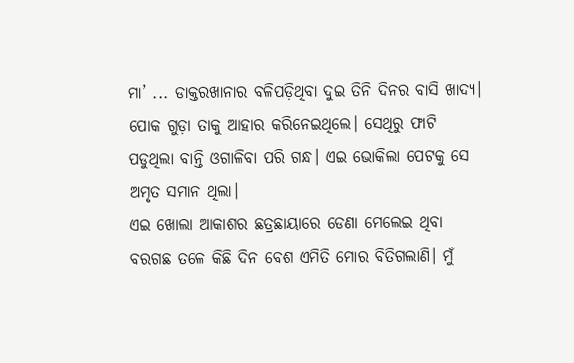ମା’ ... ଡାକ୍ତରଖାନାର ବଳିପଡ଼ିଥିବା ଦୁଇ ତିନି ଦିନର ବାସି ଖାଦ୍ୟ। ପୋକ ଗୁଡ଼ା ତାକୁ ଆହାର କରିନେଇଥିଲେ। ସେଥିରୁ ଫାଟି ପଡୁଥିଲା ବାନ୍ତି ଓଗାଳିବା ପରି ଗନ୍ଧ। ଏଇ ଭୋକିଲା ପେଟକୁ ସେ ଅମୃତ ସମାନ ଥିଲା।
ଏଇ ଖୋଲା ଆକାଶର ଛତ୍ରଛାୟାରେ ଡେଣା ମେଲେଇ ଥିବା ବରଗଛ ତଳେ କିଛି ଦିନ ବେଶ ଏମିତି ମୋର ବିତିଗଲାଣି। ମୁଁ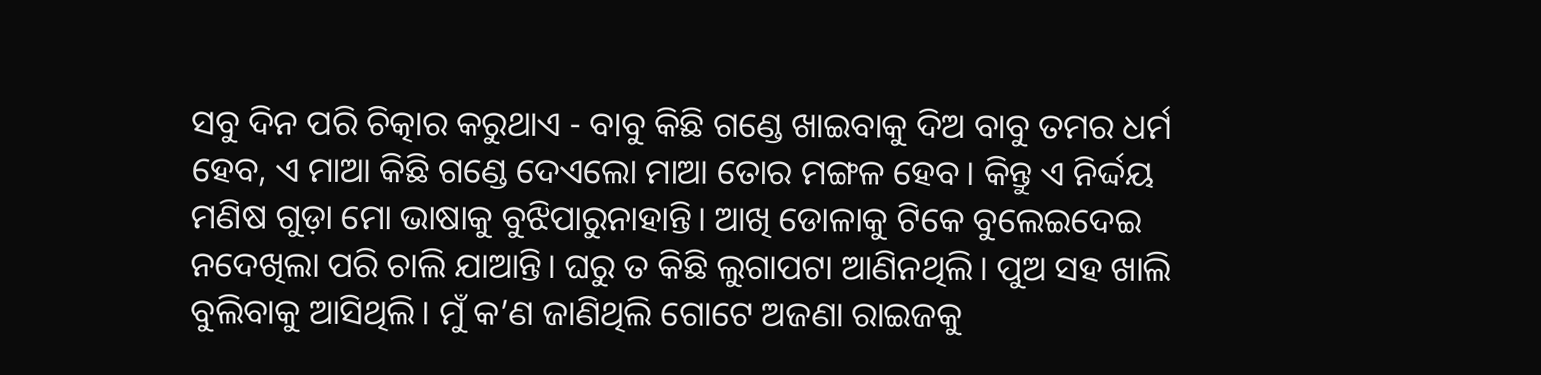ସବୁ ଦିନ ପରି ଚିତ୍କାର କରୁଥାଏ - ବାବୁ କିଛି ଗଣ୍ଡେ ଖାଇବାକୁ ଦିଅ ବାବୁ ତମର ଧର୍ମ ହେବ, ଏ ମାଆ କିଛି ଗଣ୍ଡେ ଦେଏଲୋ ମାଆ ତୋର ମଙ୍ଗଳ ହେବ। କିନ୍ତୁ ଏ ନିର୍ଦ୍ଦୟ ମଣିଷ ଗୁଡ଼ା ମୋ ଭାଷାକୁ ବୁଝିପାରୁନାହାନ୍ତି। ଆଖି ଡୋଳାକୁ ଟିକେ ବୁଲେଇଦେଇ ନଦେଖିଲା ପରି ଚାଲି ଯାଆନ୍ତି। ଘରୁ ତ କିଛି ଲୁଗାପଟା ଆଣିନଥିଲି। ପୁଅ ସହ ଖାଲି ବୁଲିବାକୁ ଆସିଥିଲି। ମୁଁ କ’ଣ ଜାଣିଥିଲି ଗୋଟେ ଅଜଣା ରାଇଜକୁ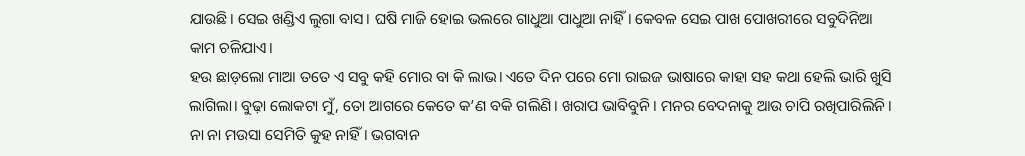ଯାଉଛି। ସେଇ ଖଣ୍ଡିଏ ଲୁଗା ବାସ। ଘଷି ମାଜି ହୋଇ ଭଲରେ ଗାଧୁଆ ପାଧୁଆ ନାହିଁ। କେବଳ ସେଇ ପାଖ ପୋଖରୀରେ ସବୁଦିନିଆ କାମ ଚଳିଯାଏ।
ହଉ ଛାଡ଼ଲୋ ମାଆ ତତେ ଏ ସବୁ କହି ମୋର ବା କି ଲାଭ। ଏତେ ଦିନ ପରେ ମୋ ରାଇଜ ଭାଷାରେ କାହା ସହ କଥା ହେଲି ଭାରି ଖୁସି ଲାଗିଲା। ବୁଢ଼ା ଲୋକଟା ମୁଁ, ତୋ ଆଗରେ କେତେ କ’ଣ ବକି ଗଲିଣି। ଖରାପ ଭାବିବୁନି। ମନର ବେଦନାକୁ ଆଉ ଚାପି ରଖିପାରିଲିନି। ନା ନା ମଉସା ସେମିତି କୁହ ନାହିଁ। ଭଗବାନ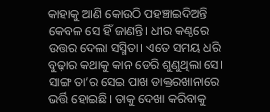କାହାକୁ ଆଣି କୋଉଠି ପହଞ୍ଚାଇଦିଅନ୍ତି କେବଳ ସେ ହିଁ ଜାଣନ୍ତି। ଧୀର କଣ୍ଠରେ ଉତ୍ତର ଦେଲା ସସ୍ମିତା। ଏତେ ସମୟ ଧରି ବୁଢ଼ାର କଥାକୁ କାନ ଡେରି ଶୁଣୁଥିଲା ସେ। ସାଙ୍ଗ ତା’ର ସେଇ ପାଖ ଡାକ୍ତରଖାନାରେ ଭର୍ତ୍ତି ହୋଇଛି। ତାକୁ ଦେଖା କରିବାକୁ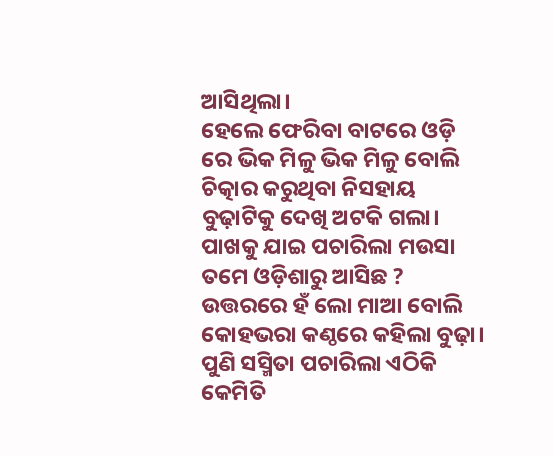ଆସିଥିଲା।
ହେଲେ ଫେରିବା ବାଟରେ ଓଡ଼ି ରେ ଭିକ ମିଳୁ ଭିକ ମିଳୁ ବୋଲି ଚିତ୍କାର କରୁଥିବା ନିସହାୟ ବୁଢ଼ାଟିକୁ ଦେଖି ଅଟକି ଗଲା। ପାଖକୁ ଯାଇ ପଚାରିଲା ମଉସା ତମେ ଓଡ଼ିଶାରୁ ଆସିଛ ? ଉତ୍ତରରେ ହଁ ଲୋ ମାଆ ବୋଲି କୋହଭରା କଣ୍ଠରେ କହିଲା ବୁଢ଼ା। ପୁଣି ସସ୍ମିତା ପଚାରିଲା ଏଠିକି କେମିତି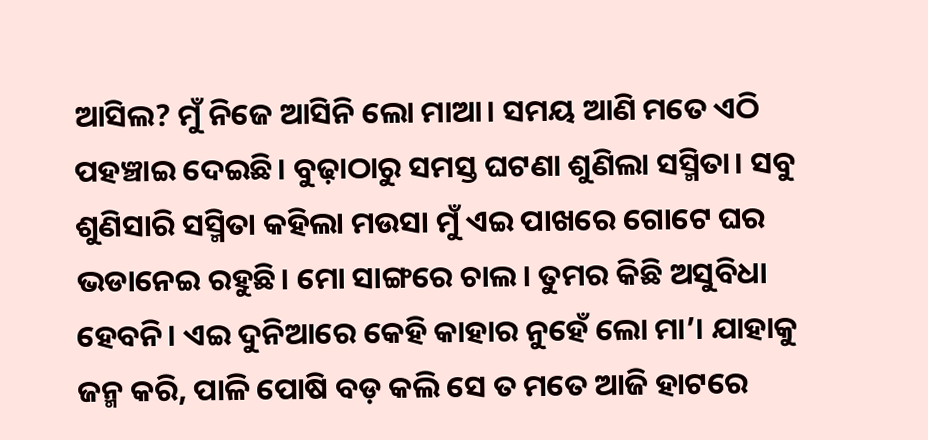ଆସିଲ? ମୁଁ ନିଜେ ଆସିନି ଲୋ ମାଆ। ସମୟ ଆଣି ମତେ ଏଠି ପହଞ୍ଚାଇ ଦେଇଛି। ବୁଢ଼ାଠାରୁ ସମସ୍ତ ଘଟଣା ଶୁଣିଲା ସସ୍ମିତା। ସବୁ ଶୁଣିସାରି ସସ୍ମିତା କହିଲା ମଉସା ମୁଁ ଏଇ ପାଖରେ ଗୋଟେ ଘର ଭଡାନେଇ ରହୁଛି। ମୋ ସାଙ୍ଗରେ ଚାଲ। ତୁମର କିଛି ଅସୁବିଧା ହେବନି। ଏଇ ଦୁନିଆରେ କେହି କାହାର ନୁହେଁ ଲୋ ମା’। ଯାହାକୁ ଜନ୍ମ କରି, ପାଳି ପୋଷି ବଡ଼ କଲି ସେ ତ ମତେ ଆଜି ହାଟରେ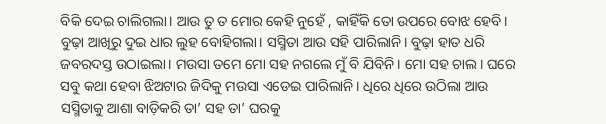ବିକି ଦେଇ ଚାଲିଗଲା। ଆଉ ତୁ ତ ମୋର କେହି ନୁହେଁ , କାହିଁକି ତୋ ଉପରେ ବୋଝ ହେବି। ବୁଢ଼ା ଆଖିରୁ ଦୁଇ ଧାର ଲୁହ ବୋହିଗଲା। ସସ୍ମିତା ଆଉ ସହି ପାରିଲାନି। ବୁଢ଼ା ହାତ ଧରି ଜବରଦସ୍ତ ଉଠାଇଲା। ମଉସା ତମେ ମୋ ସହ ନଗଲେ ମୁଁ ବି ଯିବିନି। ମୋ ସହ ଚାଲ। ଘରେ ସବୁ କଥା ହେବା ଝିଅଟାର ଜିଦିକୁ ମଉସା ଏଡେଇ ପାରିଲାନି। ଧିରେ ଧିରେ ଉଠିଲା ଆଉ ସସ୍ମିତାକୁ ଆଶା ବାଡ଼ିକରି ତା’ ସହ ତା’ ଘରକୁ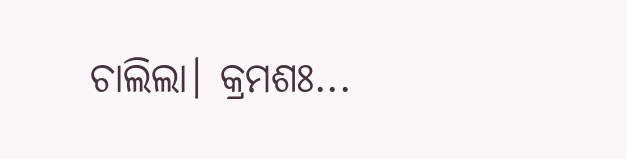ଚାଲିଲା। କ୍ରମଶଃ...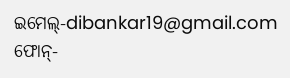ଇମେଲ୍-dibankar19@gmail.com
ଫୋନ୍-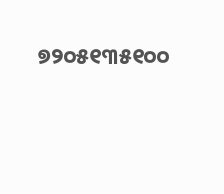୭୨୦୫୧୩୫୧୦୦